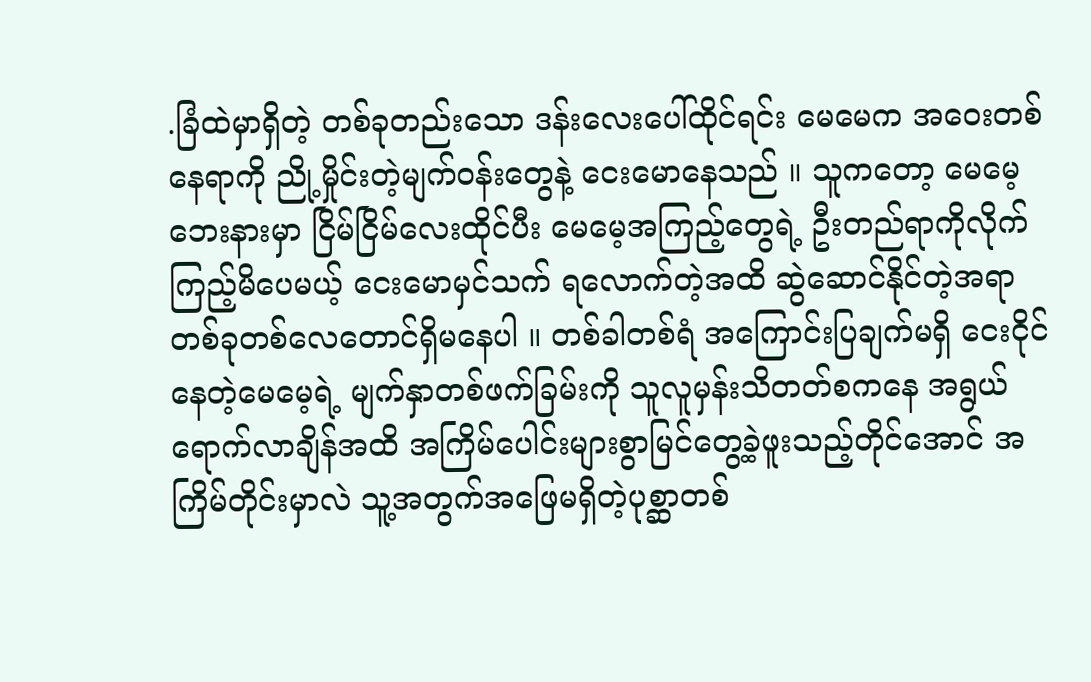.ခြံထဲမှာရှိတဲ့ တစ်ခုတည်းသော ဒန်းလေးပေါ်ထိုင်ရင်း မေမေက အဝေးတစ်နေရာကို ညို့မှိုင်းတဲ့မျက်ဝန်းတွေနဲ့ ငေးမောနေသည် ။ သူကတော့ မေမေ့ဘေးနားမှာ ငြိမ်ငြိမ်လေးထိုင်ပီး မေမေ့အကြည့်တွေရဲ့ ဦးတည်ရာကိုလိုက်ကြည့်မိပေမယ့် ငေးမောမှင်သက် ရလောက်တဲ့အထိ ဆွဲဆောင်နိုင်တဲ့အရာ တစ်ခုတစ်လေတောင်ရှိမနေပါ ။ တစ်ခါတစ်ရံ အကြောင်းပြချက်မရှိ ငေးငိုင်နေတဲ့မေမေ့ရဲ့ မျက်နှာတစ်ဖက်ခြမ်းကို သူလူမှန်းသိတတ်စကနေ အရွယ်ရောက်လာချိန်အထိ အကြိမ်ပေါင်းများစွာမြင်တွေ့ခဲ့ဖူးသည့်တိုင်အောင် အကြိမ်တိုင်းမှာလဲ သူ့အတွက်အဖြေမရှိတဲ့ပုစ္ဆာတစ်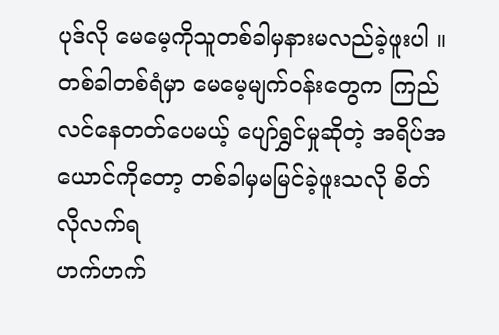ပုဒ်လို မေမေ့ကိုသူတစ်ခါမှနားမလည်ခဲ့ဖူးပါ ။
တစ်ခါတစ်ရံမှာ မေမေ့မျက်ဝန်းတွေက ကြည်လင်နေတတ်ပေမယ့် ပျော်ရွှင်မှုဆိုတဲ့ အရိပ်အယောင်ကိုတော့ တစ်ခါမှမမြင်ခဲ့ဖူးသလို စိတ်လိုလက်ရ
ဟက်ဟက်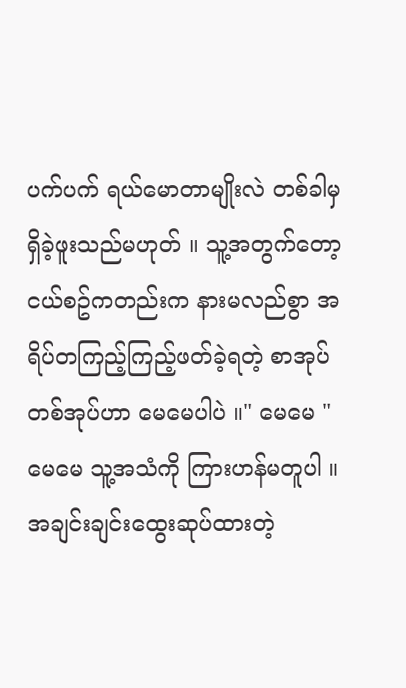ပက်ပက် ရယ်မောတာမျိုးလဲ တစ်ခါမှရှိခဲ့ဖူးသည်မဟုတ် ။ သူ့အတွက်တော့ ငယ်စဥ်ကတည်းက နားမလည်စွာ အရိပ်တကြည့်ကြည့်ဖတ်ခဲ့ရတဲ့ စာအုပ်တစ်အုပ်ဟာ မေမေပါပဲ ။" မေမေ "
မေမေ သူ့အသံကို ကြားဟန်မတူပါ ။ အချင်းချင်းထွေးဆုပ်ထားတဲ့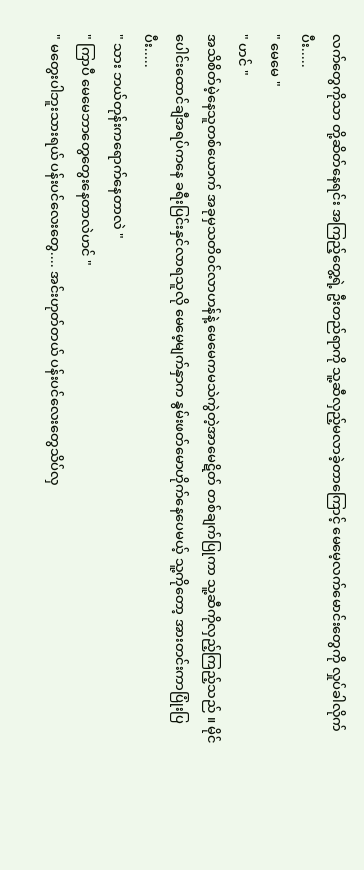လက်တွေကိုသာ တို့ဆိတ်နေရင်း အကြည့်တွေ့ရဲ့ ဦးတည်ရာကို သူ့ဆီလှည့်မလာခဲ့တာကြောင့် မေမေ့လက်မောင်းတွေကို လှုပ်ခါလိုက်ပီး.....
" မေမေ "
" ဟင် "
အသိစိတ်မဲ့နေသူတစ်ယောက် အခုမှသတိဝင်လာဟန်နဲ့ မေမေကမသဲကွဲတဲ့အာမေဋိတ် တစ်ချက်ပြုကာ သူ့ဆီကိုလှည့်ကြည့်သည် ။ မိုင်ပေါင်းထောင်ချီအရပ်ကနေ ခရီးပြင်းနှင်လာရသူလို မေမေ့မျက်နှာက နွမ်းဖတ်မောဟိုက်နေပေမယ့် သူ့ကိုတော့ အားတင်းကာပြုံးပြပီး.....
" သား ဘယ်တုန်းကရောက်နေတာလဲ "
" ကြာပီ မေမေဘာတွေတွေးနေတာလဲဟင် "
" မတွေးပါဘူးသားရယ် ပန်းပင်လေးတွေ.... အင်းဟုတ်တယ် ပန်းပင်လေးတွေသိပ်လှ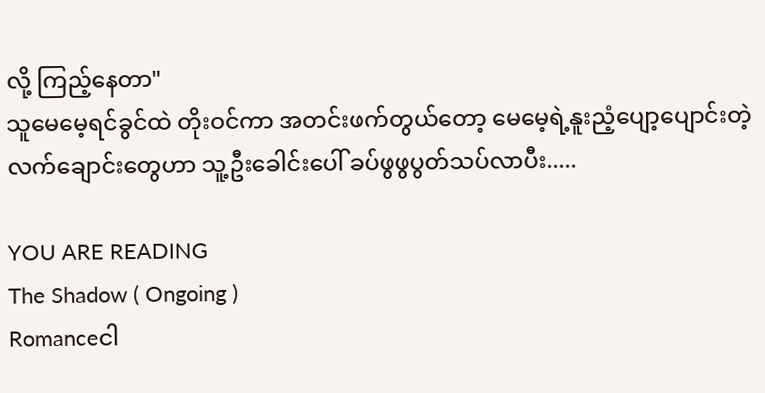လို့ ကြည့်နေတာ"
သူမေမေ့ရင်ခွင်ထဲ တိုးဝင်ကာ အတင်းဖက်တွယ်တော့ မေမေ့ရဲ့နူးညံ့ပျော့ပျောင်းတဲ့ လက်ချောင်းတွေဟာ သူ့ဦးခေါင်းပေါ် ခပ်ဖွဖွပွတ်သပ်လာပီး.....

YOU ARE READING
The Shadow ( Ongoing )
Romanceငါ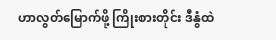ဟာလွတ်မြောက်ဖို့ ကြိုးစားတိုင်း ဒီနွံထဲ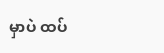မှာပဲ ထပ်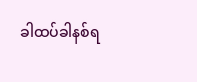ခါထပ်ခါနစ်ရ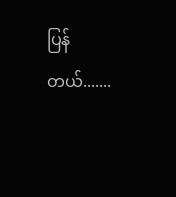ပြန်တယ်.......